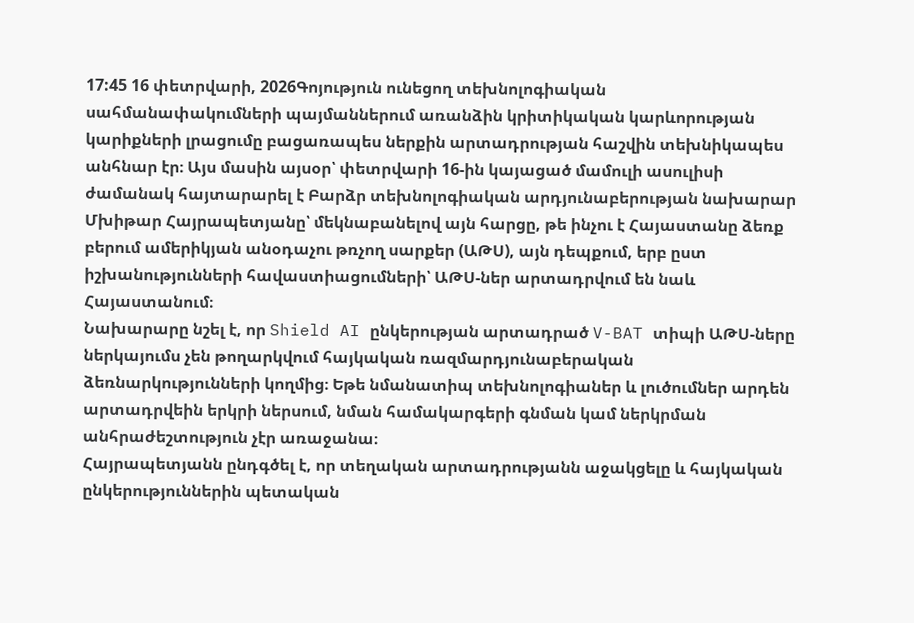17:45 16 փետրվարի, 2026Գոյություն ունեցող տեխնոլոգիական սահմանափակումների պայմաններում առանձին կրիտիկական կարևորության կարիքների լրացումը բացառապես ներքին արտադրության հաշվին տեխնիկապես անհնար էր։ Այս մասին այսօր՝ փետրվարի 16-ին կայացած մամուլի ասուլիսի ժամանակ հայտարարել է Բարձր տեխնոլոգիական արդյունաբերության նախարար Մխիթար Հայրապետյանը՝ մեկնաբանելով այն հարցը, թե ինչու է Հայաստանը ձեռք բերում ամերիկյան անօդաչու թռչող սարքեր (ԱԹՍ), այն դեպքում, երբ ըստ իշխանությունների հավաստիացումների՝ ԱԹՍ-ներ արտադրվում են նաև Հայաստանում։
Նախարարը նշել է, որ Shield AI ընկերության արտադրած V-BAT տիպի ԱԹՍ-ները ներկայումս չեն թողարկվում հայկական ռազմարդյունաբերական ձեռնարկությունների կողմից։ Եթե նմանատիպ տեխնոլոգիաներ և լուծումներ արդեն արտադրվեին երկրի ներսում, նման համակարգերի գնման կամ ներկրման անհրաժեշտություն չէր առաջանա։
Հայրապետյանն ընդգծել է, որ տեղական արտադրությանն աջակցելը և հայկական ընկերություններին պետական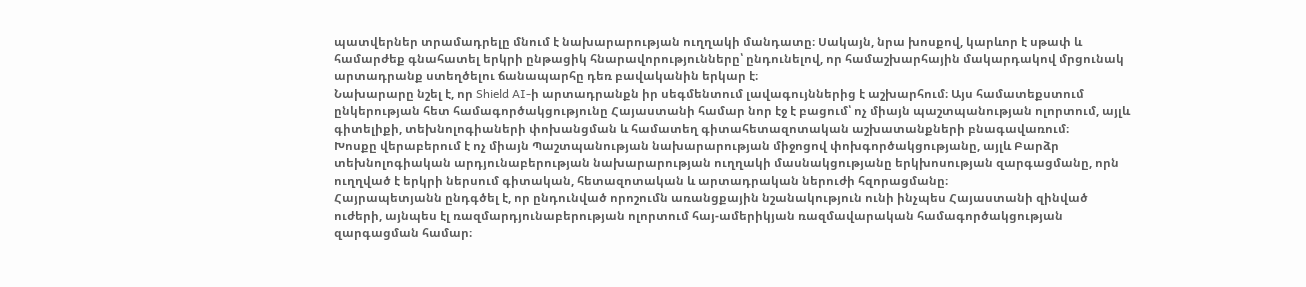պատվերներ տրամադրելը մնում է նախարարության ուղղակի մանդատը։ Սակայն, նրա խոսքով, կարևոր է սթափ և համարժեք գնահատել երկրի ընթացիկ հնարավորությունները՝ ընդունելով, որ համաշխարհային մակարդակով մրցունակ արտադրանք ստեղծելու ճանապարհը դեռ բավականին երկար է։
Նախարարը նշել է, որ Shield AI-ի արտադրանքն իր սեգմենտում լավագույններից է աշխարհում։ Այս համատեքստում ընկերության հետ համագործակցությունը Հայաստանի համար նոր էջ է բացում՝ ոչ միայն պաշտպանության ոլորտում, այլև գիտելիքի, տեխնոլոգիաների փոխանցման և համատեղ գիտահետազոտական աշխատանքների բնագավառում։
Խոսքը վերաբերում է ոչ միայն Պաշտպանության նախարարության միջոցով փոխգործակցությանը, այլև Բարձր տեխնոլոգիական արդյունաբերության նախարարության ուղղակի մասնակցությանը երկխոսության զարգացմանը, որն ուղղված է երկրի ներսում գիտական, հետազոտական և արտադրական ներուժի հզորացմանը։
Հայրապետյանն ընդգծել է, որ ընդունված որոշումն առանցքային նշանակություն ունի ինչպես Հայաստանի զինված ուժերի, այնպես էլ ռազմարդյունաբերության ոլորտում հայ-ամերիկյան ռազմավարական համագործակցության զարգացման համար։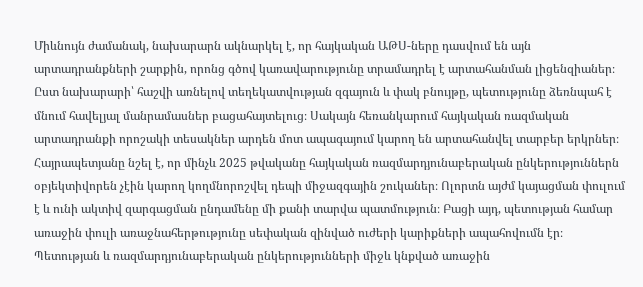Միևնույն ժամանակ, նախարարն ակնարկել է, որ հայկական ԱԹՍ-ները դասվում են այն արտադրանքների շարքին, որոնց գծով կառավարությունը տրամադրել է արտահանման լիցենզիաներ։ Ըստ նախարարի՝ հաշվի առնելով տեղեկատվության զգայուն և փակ բնույթը, պետությունը ձեռնպահ է մնում հավելյալ մանրամասներ բացահայտելուց։ Սակայն հեռանկարում հայկական ռազմական արտադրանքի որոշակի տեսակներ արդեն մոտ ապագայում կարող են արտահանվել տարբեր երկրներ։
Հայրապետյանը նշել է, որ մինչև 2025 թվականը հայկական ռազմարդյունաբերական ընկերություններն օբյեկտիվորեն չէին կարող կողմնորոշվել դեպի միջազգային շուկաներ։ Ոլորտն այժմ կայացման փուլում է և ունի ակտիվ զարգացման ընդամենը մի քանի տարվա պատմություն։ Բացի այդ, պետության համար առաջին փուլի առաջնահերթությունը սեփական զինված ուժերի կարիքների ապահովումն էր։
Պետության և ռազմարդյունաբերական ընկերությունների միջև կնքված առաջին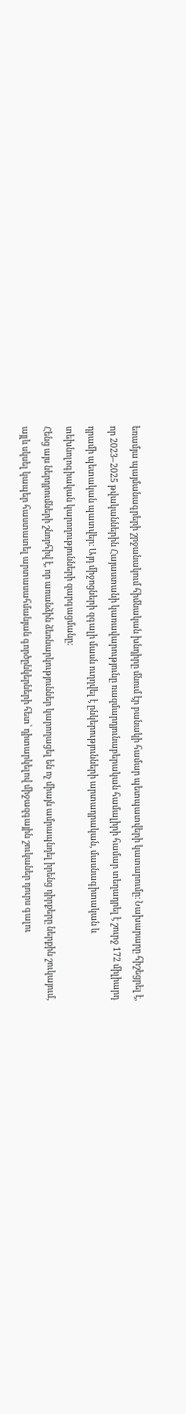եռամյա պայմանագրերի շրջանակում հիմնական խնդիրը մնում էր բանակի համար պետպատվերի կատարումը։ Նախարարը հիշեցրել է, որ 2023–2025 թվականներին Հայաստանի կառավարությունը ռազմարդյունաբերական համալիրի համար տեղադրել է շուրջ 172 միլիարդ դրամի պետական պատվեր։ Այդ միջոցների զգալի մասն ուղղվել է ընկերությունների արտադրական, մասնագիտական և տեխնոլոգիական կարողությունների զարգացմանը։
Հենց այս ներդրումների շնորհիվ է, որ առանձին ձեռնարկություններ կարողացել են ոչ միայն ամրապնդել իրենց դիրքերը ներքին շուկայում, այլև սկսել կապեր հաստատել արտասահմանյան գործընկերների հետ՝ դիտարկելով միջազգային շուկաներ դուրս գալու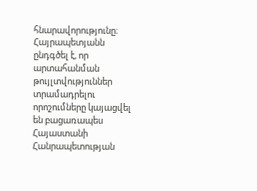հնարավորությունը։
Հայրապետյանն ընդգծել է, որ արտահանման թույլտվություններ տրամադրելու որոշումները կայացվել են բացառապես Հայաստանի Հանրապետության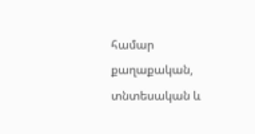համար քաղաքական, տնտեսական և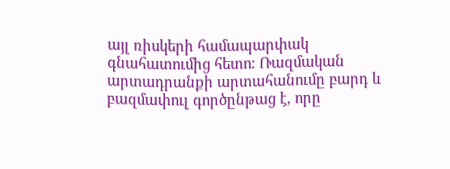այլ ռիսկերի համապարփակ գնահատումից հետո։ Ռազմական արտադրանքի արտահանումը բարդ և բազմափուլ գործընթաց է, որը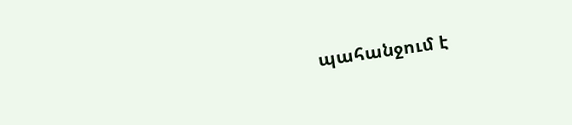պահանջում է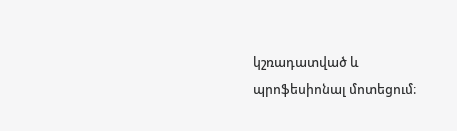կշռադատված և պրոֆեսիոնալ մոտեցում։